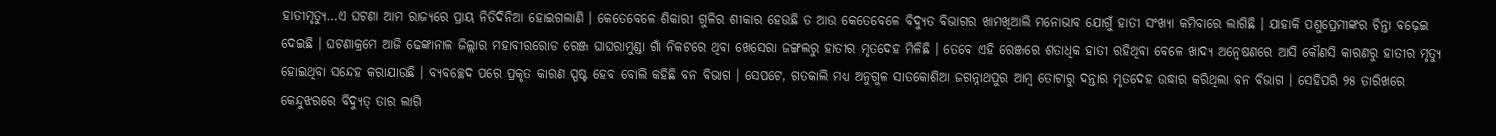ହାତୀମୃତ୍ୟୁ…ଏ ଘଟଣା ଆମ ରାଜ୍ୟରେ ପ୍ରାୟ ନିତିଦିନିଆ ହୋଇଗଲାଣି । କେତେବେଳେ ଶିକାରୀ ଗୁଳିର ଶୀକାର ହେଉଛି ତ ଆଉ କେତେବେଳେ ବିଦ୍ୟୁତ ବିଭାଗର ଖାମଖିଆଲି ମନୋଭାବ ଯୋଗୁଁ ହାତୀ ସଂଖ୍ୟା କମିବାରେ ଲାଗିଛି । ଯାହାକି ପଶୁପ୍ରେମୀଙ୍କର ଚିନ୍ତା ବଢ଼େଇ ଦେଇଛି । ଘଟଣାକ୍ରମେ ଆଜି ଢେଙ୍କାନାଳ ଜିଲ୍ଲାର ମହାବୀରରୋଡ ରେଞ୍ଜ ଘାଘରାମୁଣ୍ଡା ଗାଁ ନିକଟରେ ଥିବା ଖେସେରା ଜଙ୍ଗଲରୁ ହାତୀର ମୃତଦେହ ମିଳିଛି । ତେବେ ଏହି ରେଞ୍ଜରେ ଶତାଧିକ ହାତୀ ରହିଥିବା ବେଳେ ଖାଦ୍ୟ ଅନ୍ୱେଷଣରେ ଆସି କୌଣସି କାରଣରୁ ହାତୀର ମୃତ୍ୟୁ ହୋଇଥିବା ସନ୍ଦେହ କରାଯାଉଛି । ବ୍ୟବଚ୍ଛେଦ ପରେ ପ୍ରକୃତ କାରଣ ସ୍ପଷ୍ଟ ହେବ ବୋଲି କହିଛି ବନ ବିଭାଗ । ସେପଟେ, ଗତକାଲି ମଧ୍ୟ ଅନୁଗୁଳ ସାତକୋଶିଆ ଜଗନ୍ନାଥପୁର ଆମ୍ବ ତୋଟାରୁ ଦନ୍ତାର ମୃତଦେହ ଉଦ୍ଧାର କରିଥିଲା ବନ ବିଭାଗ । ସେହିପରି ୨୫ ତାରିଖରେ କେନ୍ଦୁଝରରେ ବିଦ୍ୟୁତ୍ ତାର ଲାଗି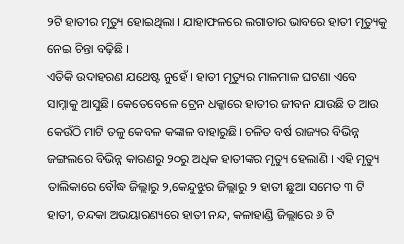୨ଟି ହାତୀର ମୃତ୍ୟୁ ହୋଇଥିଲା । ଯାହାଫଳରେ ଲଗାତାର ଭାବରେ ହାତୀ ମୃତ୍ୟୁକୁ ନେଇ ଚିନ୍ତା ବଢ଼ିଛି ।
ଏତିକି ଉଦାହରଣ ଯଥେଷ୍ଟ ନୁହେଁ । ହାତୀ ମୃତ୍ୟୁର ମାଳମାଳ ଘଟଣା ଏବେ ସାମ୍ନାକୁ ଆସୁଛି। କେତେବେଳେ ଟ୍ରେନ ଧକ୍କାରେ ହାତୀର ଜୀବନ ଯାଉଛି ତ ଆଉ କେଉଁଠି ମାଟି ତଳୁ କେବଳ କଙ୍କାଳ ବାହାରୁଛି। ଚଳିତ ବର୍ଷ ରାଜ୍ୟର ବିଭିନ୍ନ ଜଙ୍ଗଲରେ ବିଭିନ୍ନ କାରଣରୁ ୨୦ରୁ ଅଧିକ ହାତୀଙ୍କର ମୃତ୍ୟୁ ହେଲାଣି । ଏହି ମୃତ୍ୟୁ ତାଲିକାରେ ବୌଦ୍ଧ ଜିଲ୍ଲାରୁ ୨,କେନ୍ଦୁଝୁର ଜିଲ୍ଲାରୁ ୨ ହାତୀ ଛୁଆ ସମେତ ୩ ଟି ହାତୀ, ଚନ୍ଦକା ଅଭୟାରଣ୍ୟରେ ହାତୀ ନନ୍ଦ, କଳାହାଣ୍ଡି ଜିଲ୍ଲାରେ ୬ ଟି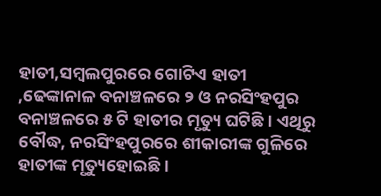ହାତୀ,ସମ୍ବଲପୁରରେ ଗୋଟିଏ ହାତୀ ,ଢେଙ୍କାନାଳ ବନାଞ୍ଚଳରେ ୨ ଓ ନରସିଂହପୁର ବନାଞ୍ଚଳରେ ୫ ଟି ହାତୀର ମୃତ୍ୟୁ ଘଟିଛି । ଏଥିରୁ ବୌଦ୍ଧ, ନରସିଂହପୁରରେ ଶୀକାରୀଙ୍କ ଗୁଳିରେ ହାତୀଙ୍କ ମୃତ୍ୟୁହୋଇଛି ।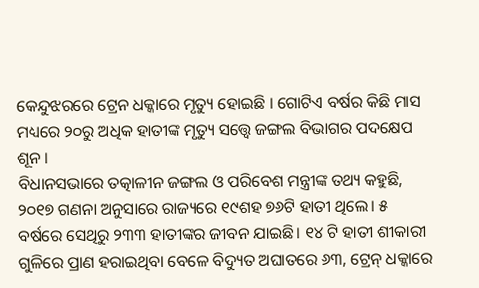କେନ୍ଦୁଝରରେ ଟ୍ରେନ ଧକ୍କାରେ ମୃତ୍ୟୁ ହୋଇଛି । ଗୋଟିଏ ବର୍ଷର କିଛି ମାସ ମଧ୍ୟରେ ୨୦ରୁ ଅଧିକ ହାତୀଙ୍କ ମୃତ୍ୟୁ ସତ୍ତ୍ୱେ ଜଙ୍ଗଲ ବିଭାଗର ପଦକ୍ଷେପ ଶୂନ ।
ବିଧାନସଭାରେ ତତ୍କାଳୀନ ଜଙ୍ଗଲ ଓ ପରିବେଶ ମନ୍ତ୍ରୀଙ୍କ ତଥ୍ୟ କହୁଛି, ୨୦୧୭ ଗଣନା ଅନୁସାରେ ରାଜ୍ୟରେ ୧୯ଶହ ୭୬ଟି ହାତୀ ଥିଲେ। ୫ ବର୍ଷରେ ସେଥିରୁ ୨୩୩ ହାତୀଙ୍କର ଜୀବନ ଯାଇଛି। ୧୪ ଟି ହାତୀ ଶୀକାରୀ ଗୁଳିରେ ପ୍ରାଣ ହରାଇଥିବା ବେଳେ ବିଦ୍ୟୁତ ଅଘାତରେ ୬୩, ଟ୍ରେନ୍ ଧକ୍କାରେ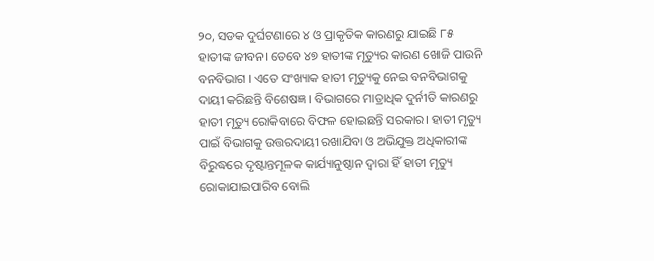୨୦, ସଡକ ଦୁର୍ଘଟଣାରେ ୪ ଓ ପ୍ରାକୃତିକ କାରଣରୁ ଯାଇଛି ୮୫ ହାତୀଙ୍କ ଜୀବନ। ତେବେ ୪୭ ହାତୀଙ୍କ ମୃତ୍ୟୁର କାରଣ ଖୋଜି ପାଉନି ବନବିଭାଗ । ଏତେ ସଂଖ୍ୟାକ ହାତୀ ମୃତ୍ୟୁକୁ ନେଇ ବନବିଭାଗକୁ ଦାୟୀ କରିଛନ୍ତି ବିଶେଷଜ୍ଞ । ବିଭାଗରେ ମାତ୍ରାଧିକ ଦୁର୍ନୀତି କାରଣରୁ ହାତୀ ମୃତ୍ୟୁ ରୋକିବାରେ ବିଫଳ ହୋଇଛନ୍ତି ସରକାର। ହାତୀ ମୃତ୍ୟୁ ପାଇଁ ବିଭାଗକୁ ଉତ୍ତରଦାୟୀ ରଖାଯିବା ଓ ଅଭିଯୁକ୍ତ ଅଧିକାରୀଙ୍କ ବିରୁଦ୍ଧରେ ଦୃଷ୍ଟାନ୍ତମୂଳକ କାର୍ଯ୍ୟାନୁଷ୍ଠାନ ଦ୍ୱାରା ହିଁ ହାତୀ ମୃତ୍ୟୁ ରୋକାଯାଇପାରିବ ବୋଲି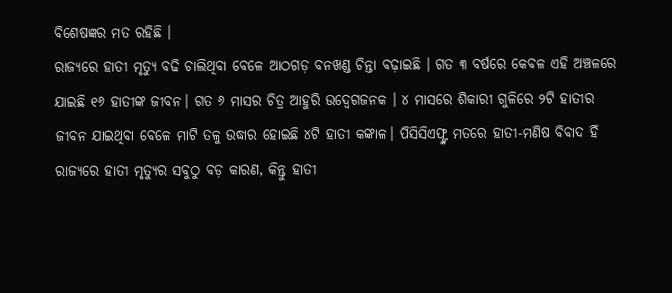ବିଶେଷଜ୍ଞର ମତ ରହିଛି ।
ରାଜ୍ୟରେ ହାତୀ ମୃତ୍ୟୁ ବଢି ଚାଲିଥିବା ବେଳେ ଆଠଗଡ଼ ବନଖଣ୍ଡ ଚିନ୍ତା ବଢ଼ାଇଛି । ଗତ ୩ ବର୍ଷରେ କେବଳ ଏହି ଅଞ୍ଚଳରେ ଯାଇଛି ୧୬ ହାତୀଙ୍କ ଜୀବନ। ଗତ ୬ ମାସର ଚିତ୍ର ଆହୁରି ଉଦ୍ବେଗଜନକ । ୪ ମାସରେ ଶିକାରୀ ଗୁଳିରେ ୨ଟି ହାତୀର ଜୀବନ ଯାଇଥିବା ବେଳେ ମାଟି ତଳୁ ଉଦ୍ଧାର ହୋଇଛି ୪ଟି ହାତୀ କଙ୍କାଳ। ପିସିସିଏଫ୍ଙ୍କ ମତରେ ହାତୀ-ମଣିଷ ବିବାଦ ହିଁ ରାଜ୍ୟରେ ହାତୀ ମୃତ୍ୟୁର ସବୁଠୁ ବଡ଼ କାରଣ, କିନ୍ତୁ ହାତୀ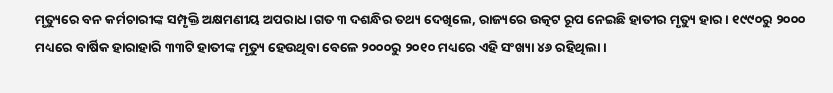ମୃତ୍ୟୁରେ ବନ କର୍ମଚାରୀଙ୍କ ସମ୍ପୃକ୍ତି ଅକ୍ଷମଣୀୟ ଅପରାଧ ।ଗତ ୩ ଦଶନ୍ଧିର ତଥ୍ୟ ଦେଖିଲେ, ରାଜ୍ୟରେ ଉତ୍କଟ ରୂପ ନେଇଛି ହାତୀର ମୃତ୍ୟୁ ହାର। ୧୯୯୦ରୁ ୨୦୦୦ ମଧ୍ୟରେ ବାର୍ଷିକ ହାରାହାରି ୩୩ଟି ହାତୀଙ୍କ ମୃତ୍ୟୁ ହେଉଥିବା ବେଳେ ୨୦୦୦ରୁ ୨୦୧୦ ମଧ୍ୟରେ ଏହି ସଂଖ୍ୟା ୪୬ ରହିଥିଲା ।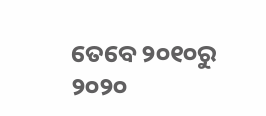ତେବେ ୨୦୧୦ରୁ ୨୦୨୦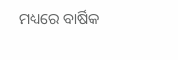ମଧ୍ୟରେ ବାର୍ଷିକ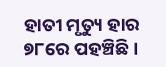ହାତୀ ମୃତ୍ୟୁ ହାର ୭୮ରେ ପହଞ୍ଚିଛି ।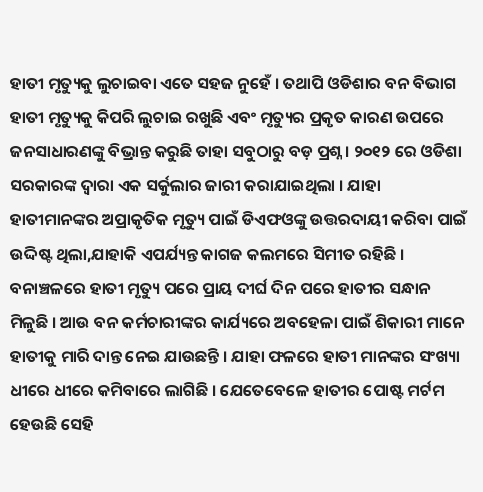ହାତୀ ମୃତ୍ୟୁକୁ ଲୁଚାଇବା ଏତେ ସହଜ ନୁହେଁ । ତଥାପି ଓଡିଶାର ବନ ବିଭାଗ ହାତୀ ମୃତ୍ୟୁକୁ କିପରି ଲୁଚାଇ ରଖୁଛି ଏବଂ ମୃତ୍ୟୁର ପ୍ରକୃତ କାରଣ ଉପରେ ଜନସାଧାରଣଙ୍କୁ ବିଭ୍ରାନ୍ତ କରୁଛି ତାହା ସବୁଠାରୁ ବଡ଼ ପ୍ରଶ୍ନ । ୨୦୧୨ ରେ ଓଡିଶା ସରକାରଙ୍କ ଦ୍ଵାରା ଏକ ସର୍କୁଲାର ଜାରୀ କରାଯାଇଥିଲା । ଯାହା ହାତୀମାନଙ୍କର ଅପ୍ରାକୃତିକ ମୃତ୍ୟୁ ପାଇଁ ଡିଏଫଓଙ୍କୁ ଉତ୍ତରଦାୟୀ କରିବା ପାଇଁ ଉଦ୍ଦିଷ୍ଟ ଥିଲା,ଯାହାକି ଏପର୍ଯ୍ୟନ୍ତ କାଗଜ କଲମରେ ସିମୀତ ରହିଛି । ବନାଞ୍ଚଳରେ ହାତୀ ମୃତ୍ୟୁ ପରେ ପ୍ରାୟ ଦୀର୍ଘ ଦିନ ପରେ ହାତୀର ସନ୍ଧାନ ମିଳୁଛି । ଆଉ ବନ କର୍ମଚାରୀଙ୍କର କାର୍ଯ୍ୟରେ ଅବହେଳା ପାଇଁ ଶିକାରୀ ମାନେ ହାତୀକୁ ମାରି ଦାନ୍ତ ନେଇ ଯାଉଛନ୍ତି । ଯାହା ଫଳରେ ହାତୀ ମାନଙ୍କର ସଂଖ୍ୟା ଧୀରେ ଧୀରେ କମିବାରେ ଲାଗିଛି । ଯେତେବେଳେ ହାତୀର ପୋଷ୍ଟ ମର୍ଟମ ହେଉଛି ସେହି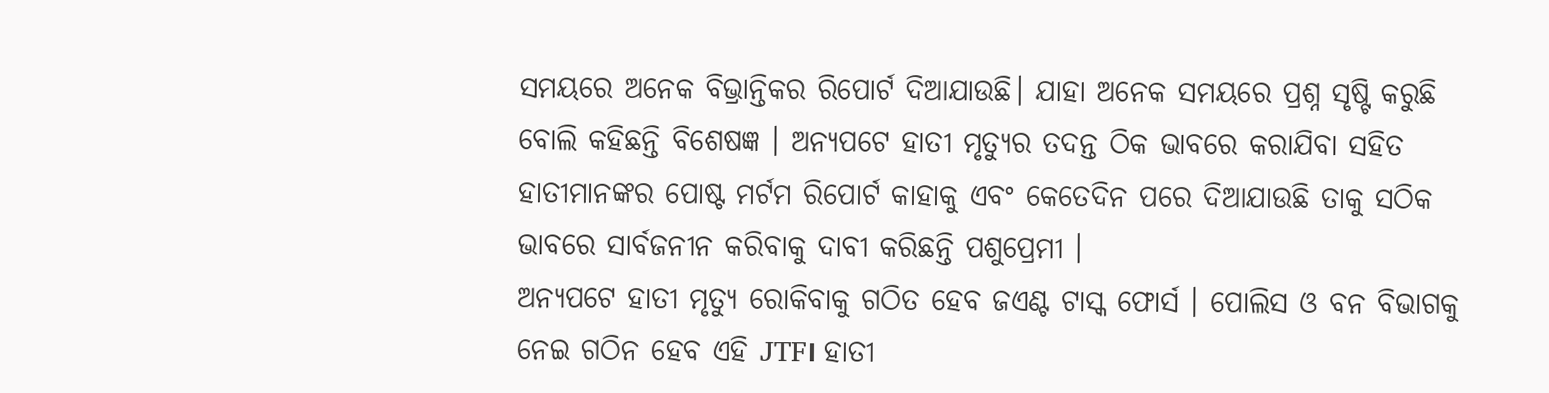ସମୟରେ ଅନେକ ବିଭ୍ରାନ୍ତିକର ରିପୋର୍ଟ ଦିଆଯାଉଛି। ଯାହା ଅନେକ ସମୟରେ ପ୍ରଶ୍ନ ସୃଷ୍ଟି କରୁଛି ବୋଲି କହିଛନ୍ତି ବିଶେଷଜ୍ଞ । ଅନ୍ୟପଟେ ହାତୀ ମୃତ୍ୟୁର ତଦନ୍ତ ଠିକ ଭାବରେ କରାଯିବା ସହିତ ହାତୀମାନଙ୍କର ପୋଷ୍ଟ ମର୍ଟମ ରିପୋର୍ଟ କାହାକୁ ଏବଂ କେତେଦିନ ପରେ ଦିଆଯାଉଛି ତାକୁ ସଠିକ ଭାବରେ ସାର୍ବଜନୀନ କରିବାକୁ ଦାବୀ କରିଛନ୍ତି ପଶୁପ୍ରେମୀ ।
ଅନ୍ୟପଟେ ହାତୀ ମୃତ୍ୟୁ ରୋକିବାକୁ ଗଠିତ ହେବ ଜଏଣ୍ଟ ଟାସ୍କ ଫୋର୍ସ । ପୋଲିସ ଓ ବନ ବିଭାଗକୁ ନେଇ ଗଠିନ ହେବ ଏହି JTF। ହାତୀ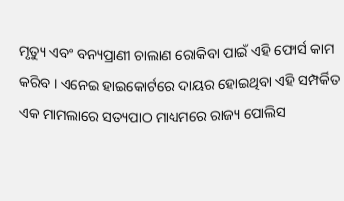ମୃତ୍ୟୁ ଏବଂ ବନ୍ୟପ୍ରାଣୀ ଚାଲାଣ ରୋକିବା ପାଇଁ ଏହି ଫୋର୍ସ କାମ କରିବ । ଏନେଇ ହାଇକୋର୍ଟରେ ଦାୟର ହୋଇଥିବା ଏହି ସମ୍ପର୍କିତ ଏକ ମାମଲାରେ ସତ୍ୟପାଠ ମାଧ୍ୟମରେ ରାଜ୍ୟ ପୋଲିସ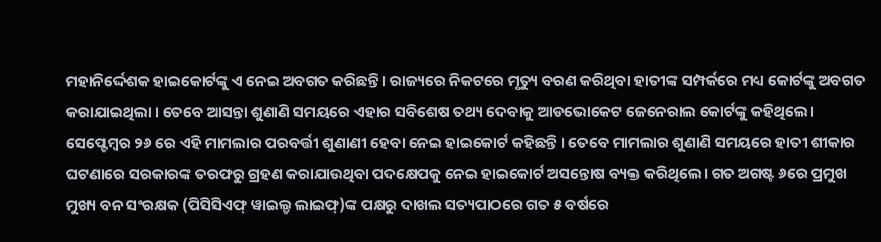ମହାନିର୍ଦ୍ଦେଶକ ହାଇକୋର୍ଟଙ୍କୁ ଏ ନେଇ ଅବଗତ କରିଛନ୍ତି । ରାଜ୍ୟରେ ନିକଟରେ ମୃତ୍ୟୁ ବରଣ କରିଥିବା ହାତୀଙ୍କ ସମ୍ପର୍କରେ ମଧ୍ୟ କୋର୍ଟଙ୍କୁ ଅବଗତ କରାଯାଇଥିଲା । ତେବେ ଆସନ୍ତା ଶୁଣାଣି ସମୟରେ ଏହାର ସବିଶେଷ ତଥ୍ୟ ଦେବାକୁ ଆଡଭୋକେଟ ଜେନେରାଲ କୋର୍ଟଙ୍କୁ କହିଥିଲେ। ସେପ୍ଟେମ୍ବର ୨୬ ରେ ଏହି ମାମଲାର ପରବର୍ତ୍ତୀ ଶୁଣାଣୀ ହେବା ନେଇ ହାଇକୋର୍ଟ କହିଛନ୍ତି । ତେବେ ମାମଲାର ଶୁଣାଣି ସମୟରେ ହାତୀ ଶୀକାର ଘଟଣାରେ ସରକାରଙ୍କ ତରଫରୁ ଗ୍ରହଣ କରାଯାଉଥିବା ପଦକ୍ଷେପକୁ ନେଇ ହାଇକୋର୍ଟ ଅସନ୍ତୋଷ ବ୍ୟକ୍ତ କରିଥିଲେ। ଗତ ଅଗଷ୍ଟ ୬ରେ ପ୍ରମୁଖ ମୁଖ୍ୟ ବନ ସଂରକ୍ଷକ (ପିସିସିଏଫ୍ ୱାଇଲ୍ଡ ଲାଇଫ୍)ଙ୍କ ପକ୍ଷରୁ ଦାଖଲ ସତ୍ୟପାଠରେ ଗତ ୫ ବର୍ଷରେ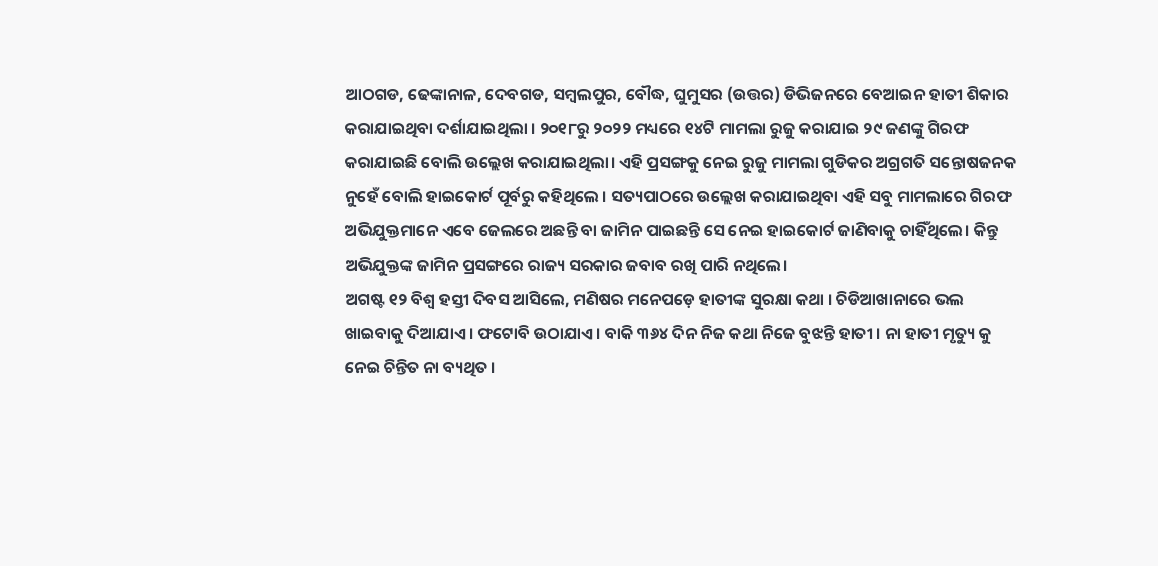ଆଠଗଡ, ଢେଙ୍କାନାଳ, ଦେବଗଡ, ସମ୍ବଲପୁର, ବୌଦ୍ଧ, ଘୁମୁସର (ଉତ୍ତର) ଡିଭିଜନରେ ବେଆଇନ ହାତୀ ଶିକାର କରାଯାଇଥିବା ଦର୍ଶାଯାଇଥିଲା । ୨୦୧୮ରୁ ୨୦୨୨ ମଧ୍ୟରେ ୧୪ଟି ମାମଲା ରୁଜୁ କରାଯାଇ ୨୯ ଜଣଙ୍କୁ ଗିରଫ କରାଯାଇଛି ବୋଲି ଉଲ୍ଲେଖ କରାଯାଇଥିଲା। ଏହି ପ୍ରସଙ୍ଗକୁ ନେଇ ରୁଜୁ ମାମଲା ଗୁଡିକର ଅଗ୍ରଗତି ସନ୍ତୋଷଜନକ ନୁହେଁ ବୋଲି ହାଇକୋର୍ଟ ପୂର୍ବରୁ କହିଥିଲେ । ସତ୍ୟପାଠରେ ଉଲ୍ଲେଖ କରାଯାଇଥିବା ଏହି ସବୁ ମାମଲାରେ ଗିରଫ ଅଭିଯୁକ୍ତମାନେ ଏବେ ଜେଲରେ ଅଛନ୍ତି ବା ଜାମିନ ପାଇଛନ୍ତି ସେ ନେଇ ହାଇକୋର୍ଟ ଜାଣିବାକୁ ଚାହିଁଥିଲେ। କିନ୍ତୁ ଅଭିଯୁକ୍ତଙ୍କ ଜାମିନ ପ୍ରସଙ୍ଗରେ ରାଜ୍ୟ ସରକାର ଜବାବ ରଖି ପାରି ନଥିଲେ।
ଅଗଷ୍ଟ ୧୨ ବିଶ୍ୱ ହସ୍ତୀ ଦିବସ ଆସିଲେ, ମଣିଷର ମନେପଡ଼େ ହାତୀଙ୍କ ସୁରକ୍ଷା କଥା । ଚିଡିଆଖାନାରେ ଭଲ ଖାଇବାକୁ ଦିଆଯାଏ । ଫଟୋବି ଉଠାଯାଏ । ବାକି ୩୬୪ ଦିନ ନିଜ କଥା ନିଜେ ବୁଝନ୍ତି ହାତୀ । ନା ହାତୀ ମୃତ୍ୟୁ କୁ ନେଇ ଚିନ୍ତିତ ନା ବ୍ୟଥିତ ।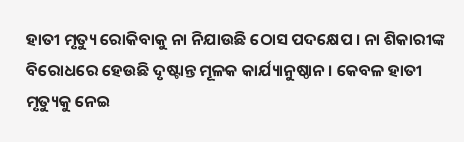ହାତୀ ମୃତ୍ୟୁ ରୋକିବାକୁ ନା ନିଯାଉଛି ଠୋସ ପଦକ୍ଷେପ । ନା ଶିକାରୀଙ୍କ ବିରୋଧରେ ହେଉଛି ଦୃଷ୍ଟାନ୍ତ ମୂଳକ କାର୍ଯ୍ୟାନୁଷ୍ଠାନ । କେବଳ ହାତୀ ମୃତ୍ୟୁକୁ ନେଇ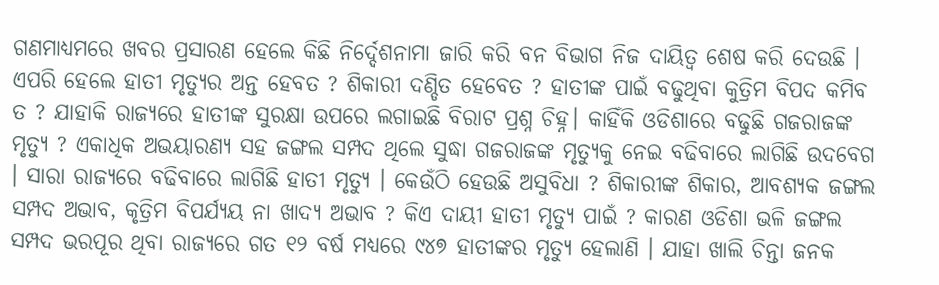ଗଣମାଧ୍ୟମରେ ଖବର ପ୍ରସାରଣ ହେଲେ କିଛି ନିର୍ଦ୍ଦେଶନାମା ଜାରି କରି ବନ ବିଭାଗ ନିଜ ଦାୟିତ୍ବ ଶେଷ କରି ଦେଉଛି । ଏପରି ହେଲେ ହାତୀ ମୃତ୍ୟୁର ଅନ୍ତ ହେବତ ? ଶିକାରୀ ଦଣ୍ଡିତ ହେବେତ ? ହାତୀଙ୍କ ପାଇଁ ବଢୁଥିବା କୁତ୍ରିମ ବିପଦ କମିବ ତ ? ଯାହାକି ରାଜ୍ୟରେ ହାତୀଙ୍କ ସୁରକ୍ଷା ଉପରେ ଲଗାଇଛି ବିରାଟ ପ୍ରଶ୍ନ ଚିହ୍ନ। କାହିଁକି ଓଡିଶାରେ ବଢୁଛି ଗଜରାଜଙ୍କ ମୃତ୍ୟୁ ? ଏକାଧିକ ଅଭୟାରଣ୍ୟ ସହ ଜଙ୍ଗଲ ସମ୍ପଦ ଥିଲେ ସୁଦ୍ଧା ଗଜରାଜଙ୍କ ମୃତ୍ୟୁକୁ ନେଇ ବଢିବାରେ ଲାଗିଛି ଉଦବେଗ । ସାରା ରାଜ୍ୟରେ ବଢିବାରେ ଲାଗିଛି ହାତୀ ମୃତ୍ୟୁ । କେଉଁଠି ହେଉଛି ଅସୁବିଧା ? ଶିକାରୀଙ୍କ ଶିକାର, ଆବଶ୍ୟକ ଜଙ୍ଗଲ ସମ୍ପଦ ଅଭାବ, କୃତ୍ରିମ ବିପର୍ଯ୍ୟୟ ନା ଖାଦ୍ୟ ଅଭାବ ? କିଏ ଦାୟୀ ହାତୀ ମୃତ୍ୟୁ ପାଇଁ ? କାରଣ ଓଡିଶା ଭଳି ଜଙ୍ଗଲ ସମ୍ପଦ ଭରପୂର ଥିବା ରାଜ୍ୟରେ ଗତ ୧୨ ବର୍ଷ ମଧ୍ୟରେ ୯୪୭ ହାତୀଙ୍କର ମୃତ୍ୟୁ ହେଲାଣି । ଯାହା ଖାଲି ଚିନ୍ତା ଜନକ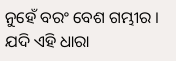ନୁହେଁ ବରଂ ବେଶ ଗମ୍ଭୀର । ଯଦି ଏହି ଧାରା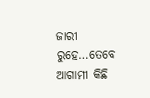ଜାରୀ ରୁହେ…ତେବେ ଆଗାମୀ କିଛି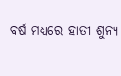ବର୍ଷ ମଧ୍ୟରେ ହାତୀ ଶୁନ୍ୟ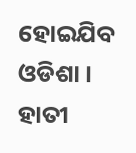ହୋଇଯିବ ଓଡିଶା । ହାତୀ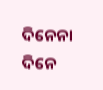ଦିନେନା ଦିନେ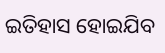ଇତିହାସ ହୋଇଯିବ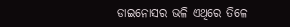ଡାଇନୋସର ଭଳି ଏଥିରେ ତିଳେ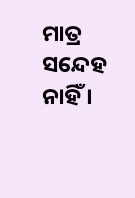ମାତ୍ର ସନ୍ଦେହ ନାହିଁ ।